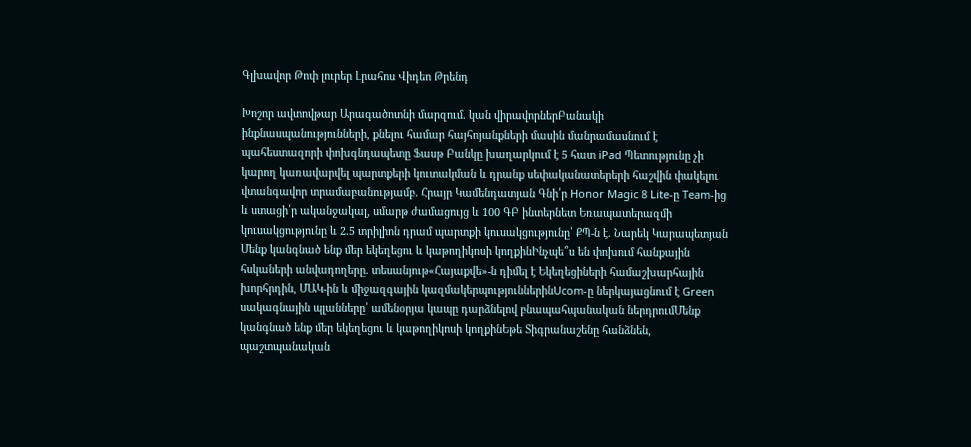Գլխավոր Թոփ լուրեր Լրահոս Վիդեո Թրենդ

Խոշոր ավտովթար Արագածոտնի մարզում. կան վիրավորներԲանակի ինքնասպանությունների, քնելու համար հայհոյանքների մասին մանրամասնում է պահեստազորի փոխգնդապետը Ֆասթ Բանկը խաղարկում է 5 հատ iPad Պետությունը չի կարող կառավարվել պարտքերի կուտակման և դրանք սեփականատերերի հաշվին փակելու վտանգավոր տրամաբանությամբ. Հրայր Կամենդատյան Գնի՛ր Honor Magic 8 Lite-ը Team-ից և ստացի՛ր ականջակալ, սմարթ ժամացույց և 100 ԳԲ ինտերնետ Եռապատերազմի կուսակցությունը և 2.5 տրիլիոն դրամ պարտքի կուսակցությունը՝ ՔՊ-ն է. Նարեկ Կարապետյան Մենք կանգնած ենք մեր եկեղեցու և կաթողիկոսի կողքինԻնչպե՞ս են փոխում հանքային հսկաների անվադողերը. տեսանյութ«Հայաքվե»-ն դիմել է Եկեղեցիների համաշխարհային խորհրդին, ՄԱԿ-ին և միջազգային կազմակերպություններինUcom-ը ներկայացնում է Green սակագնային պլանները՝ ամենօրյա կապը դարձնելով բնապահպանական ներդրումՄենք կանգնած ենք մեր եկեղեցու և կաթողիկոսի կողքինԵթե Տիգրանաշենը հանձնեն, պաշտպանական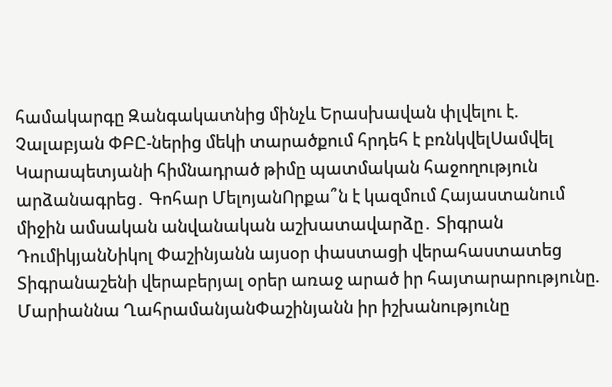համակարգը Զանգակատնից մինչև Երասխավան փլվելու է. Չալաբյան ՓԲԸ-ներից մեկի տարածքում հրդեհ է բռնկվելՍամվել Կարապետյանի հիմնադրած թիմը պատմական հաջողություն արձանագրեց․ Գոհար ՄելոյանՈրքա՞ն է կազմում Հայաստանում միջին ամսական անվանական աշխատավարձը․ Տիգրան ԴումիկյանՆիկոլ Փաշինյանն այսօր փաստացի վերահաստատեց Տիգրանաշենի վերաբերյալ օրեր առաջ արած իր հայտարարությունը. Մարիաննա ՂահրամանյանՓաշինյանն իր իշխանությունը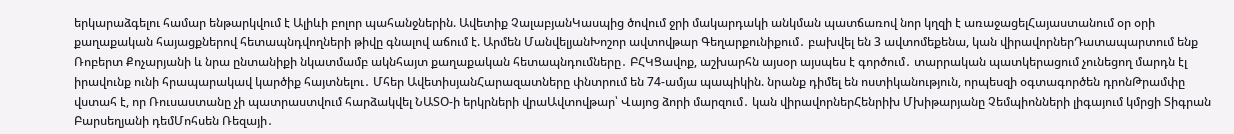երկարաձգելու համար ենթարկվում է Ալիևի բոլոր պահանջներին. Ավետիք ՉալաբյանԿասպից ծովում ջրի մակարդակի անկման պատճառով նոր կղզի է առաջացելՀայաստանում օր օրի քաղաքական հայացքներով հետապնդվողների թիվը գնալով աճում է. Արմեն ՄանվելյանԽոշոր ավտովթար Գեղարքունիքում․ բախվել են 3 ավտոմեքենա, կան վիրավորներԴատապարտում ենք Ռոբերտ Քոչարյանի և նրա ընտանիքի նկատմամբ ակնհայտ քաղաքական հետապնդումները․ ԲՀԿՑավոք, աշխարհն այսօր այսպես է գործում․ տարրական պատկերացում չունեցող մարդն էլ իրավունք ունի հրապարակավ կարծիք հայտնելու․ Մհեր ԱվետիսյանՀարազատները փնտրում են 74-ամյա պապիկին. նրանք դիմել են ոստիկանություն, որպեսզի օգտագործեն դրոնԹրամփը վստահ է, որ Ռուսաստանը չի պատրաստվում հարձակվել ՆԱՏՕ-ի երկրների վրաԱվտովթար՝ Վայոց ձորի մարզում․ կան վիրավորներՀենրիխ Մխիթարյանը Չեմպիոնների լիգայում կմրցի Տիգրան Բարսեղյանի դեմՄոհսեն Ռեզայի․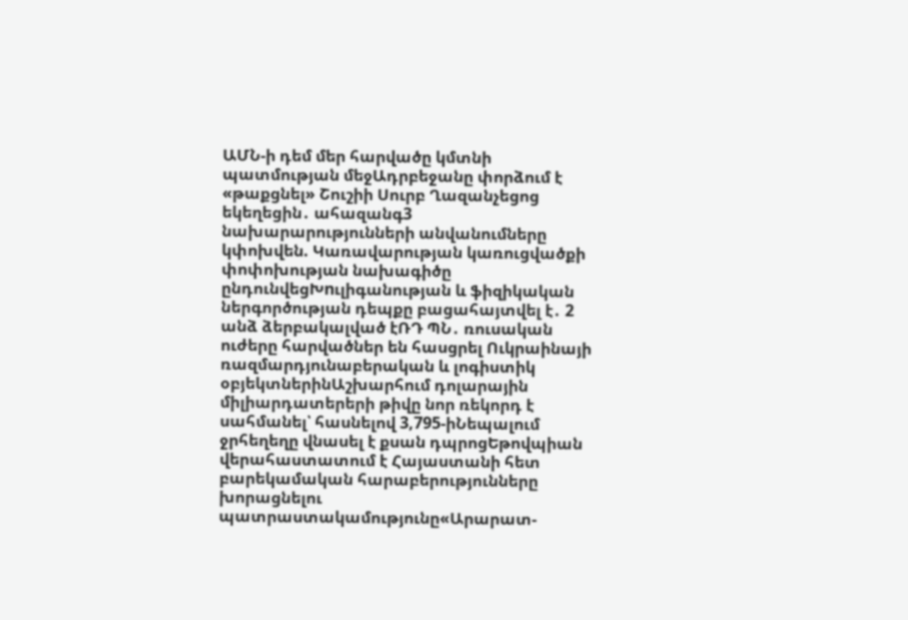ԱՄՆ-ի դեմ մեր հարվածը կմտնի պատմության մեջԱդրբեջանը փորձում է «թաքցնել» Շուշիի Սուրբ Ղազանչեցոց եկեղեցին․ ահազանգ3 նախարարությունների անվանումները կփոխվեն. Կառավարության կառուցվածքի փոփոխության նախագիծը ընդունվեցԽnւլիգանության և ֆիզիկական ներգործության դեպքը բացահայտվել է․ 2 անձ ձերբակալված էՌԴ ՊՆ․ ռուսական ուժերը հարվածներ են հասցրել Ուկրաինայի ռազմարդյունաբերական և լոգիստիկ օբյեկտներինԱշխարհում դոլարային միլիարդատերերի թիվը նոր ռեկորդ է սահմանել՝ հասնելով 3,795-իՆեպալում ջրհեղեղը վնասել է քսան դպրոցԵթովպիան վերահաստատում է Հայաստանի հետ բարեկամական հարաբերությունները խորացնելու պատրաստակամությունը«Արարատ-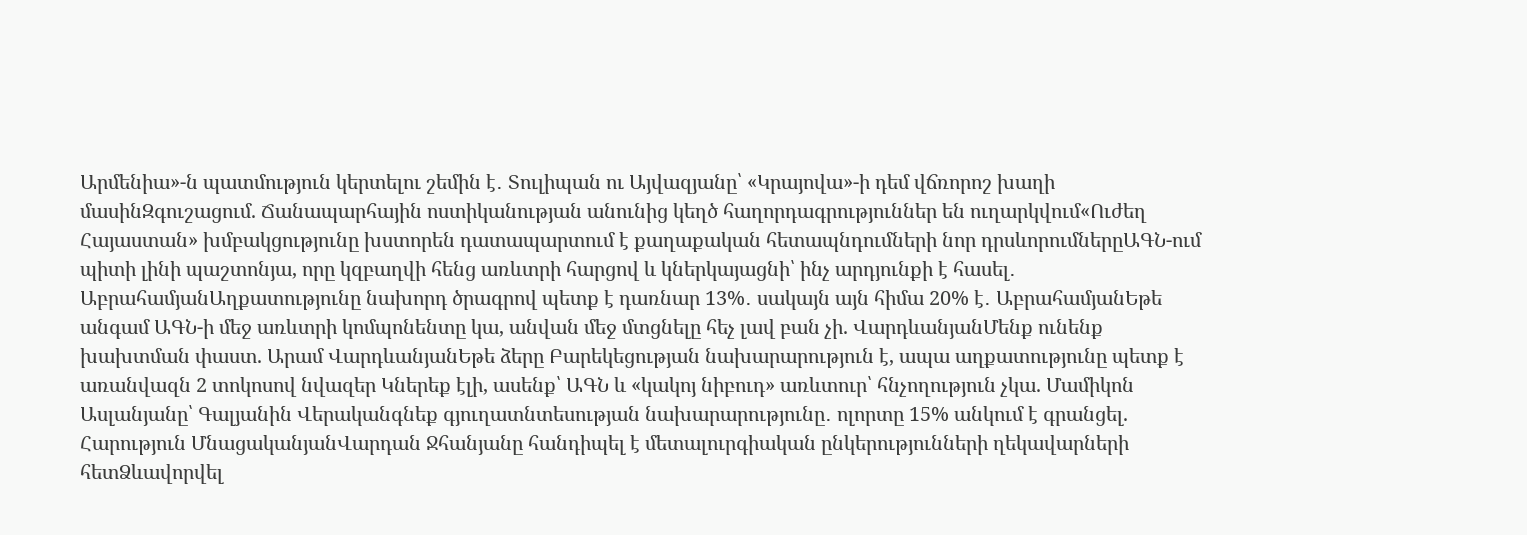Արմենիա»-ն պատմություն կերտելու շեմին է․ Տուլիպան ու Այվազյանը՝ «Կրայովա»-ի դեմ վճռորոշ խաղի մասինԶգուշացում. Ճանապարհային ոստիկանության անունից կեղծ հաղորդագրություններ են ուղարկվում«Ուժեղ Հայաստան» խմբակցությունը խստորեն դատապարտում է քաղաքական հետապնդումների նոր դրսևորումներըԱԳՆ-ում պիտի լինի պաշտոնյա, որը կզբաղվի հենց առևտրի հարցով և կներկայացնի՝ ինչ արդյունքի է հասել․ ԱբրահամյանԱղքատությունը նախորդ ծրագրով պետք է դառնար 13%․ սակայն այն հիմա 20% է․ ԱբրահամյանԵթե անգամ ԱԳՆ-ի մեջ առևտրի կոմպոնենտը կա, անվան մեջ մտցնելը հեչ լավ բան չի. ՎարդևանյանՄենք ունենք խախտման փաստ. Արամ ՎարդևանյանԵթե ձերը Բարեկեցության նախարարություն է, ապա աղքատությունը պետք է առանվազն 2 տոկոսով նվազեր Կներեք էլի, ասենք՝ ԱԳՆ և «կակոյ նիբուդ» առևտուր՝ հնչողություն չկա. Մամիկոն Ասլանյանը՝ Գալյանին Վերականգնեք գյուղատնտեսության նախարարությունը․ ոլորտը 15% անկում է գրանցել. Հարություն ՄնացականյանՎարդան Ջհանյանը հանդիպել է մետալուրգիական ընկերությունների ղեկավարների հետՁևավորվել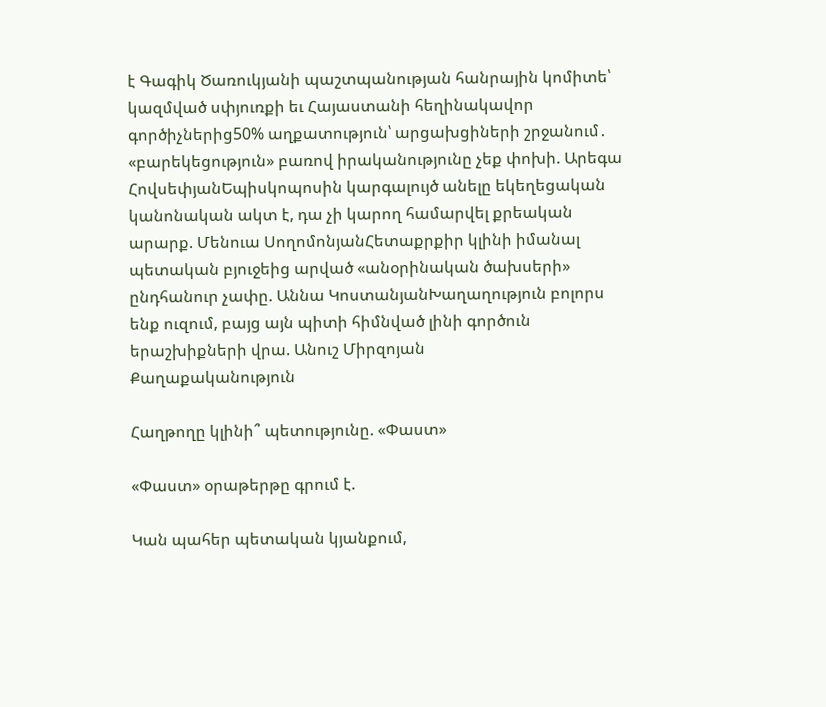է Գագիկ Ծառուկյանի պաշտպանության հանրային կոմիտե՝ կազմված սփյուռքի եւ Հայաստանի հեղինակավոր գործիչներից50% աղքատություն՝ արցախցիների շրջանում․ «բարեկեցություն» բառով իրականությունը չեք փոխի. Արեգա ՀովսեփյանԵպիսկոպոսին կարգալույծ անելը եկեղեցական կանոնական ակտ է, դա չի կարող համարվել քրեական արարք. Մենուա ՍողոմոնյանՀետաքրքիր կլինի իմանալ պետական բյուջեից արված «անօրինական ծախսերի» ընդհանուր չափը. Աննա ԿոստանյանԽաղաղություն բոլորս ենք ուզում, բայց այն պիտի հիմնված լինի գործուն երաշխիքների վրա. Անուշ Միրզոյան
Քաղաքականություն

Հաղթողը կլինի՞ պետությունը. «Փաստ»

«Փաստ» օրաթերթը գրում է.

Կան պահեր պետական կյանքում,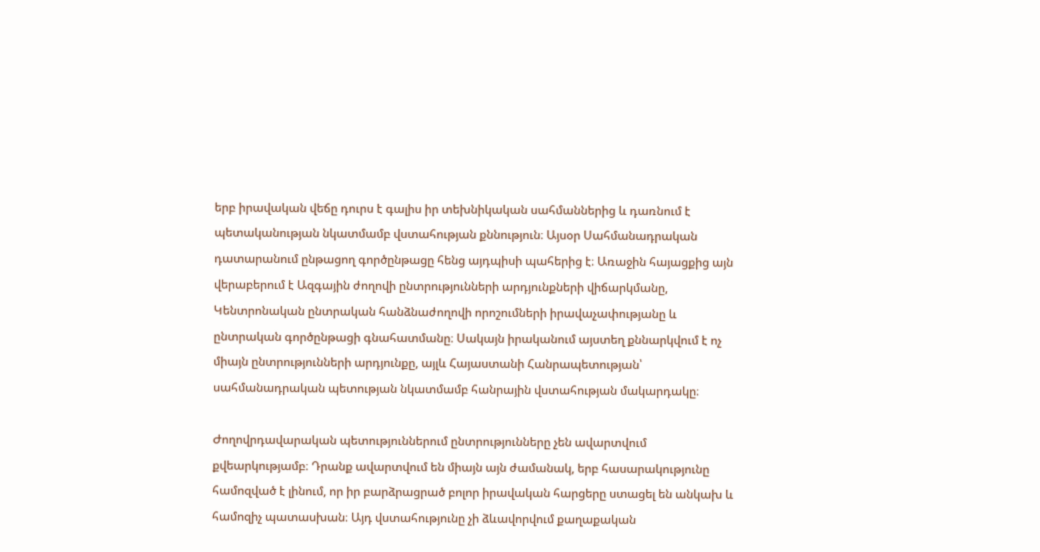երբ իրավական վեճը դուրս է գալիս իր տեխնիկական սահմաններից և դառնում է պետականության նկատմամբ վստահության քննություն։ Այսօր Սահմանադրական դատարանում ընթացող գործընթացը հենց այդպիսի պահերից է։ Առաջին հայացքից այն վերաբերում է Ազգային ժողովի ընտրությունների արդյունքների վիճարկմանը, Կենտրոնական ընտրական հանձնաժողովի որոշումների իրավաչափությանը և ընտրական գործընթացի գնահատմանը։ Սակայն իրականում այստեղ քննարկվում է ոչ միայն ընտրությունների արդյունքը, այլև Հայաստանի Հանրապետության՝ սահմանադրական պետության նկատմամբ հանրային վստահության մակարդակը։

Ժողովրդավարական պետություններում ընտրությունները չեն ավարտվում քվեարկությամբ։ Դրանք ավարտվում են միայն այն ժամանակ, երբ հասարակությունը համոզված է լինում, որ իր բարձրացրած բոլոր իրավական հարցերը ստացել են անկախ և համոզիչ պատասխան։ Այդ վստահությունը չի ձևավորվում քաղաքական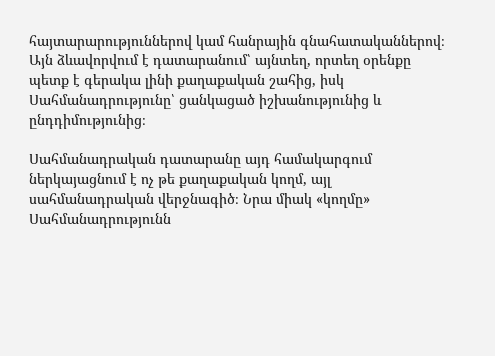հայտարարություններով կամ հանրային գնահատականներով։ Այն ձևավորվում է դատարանում՝ այնտեղ, որտեղ օրենքը պետք է գերակա լինի քաղաքական շահից, իսկ Սահմանադրությունը՝ ցանկացած իշխանությունից և ընդդիմությունից։

Սահմանադրական դատարանը այդ համակարգում ներկայացնում է ոչ թե քաղաքական կողմ, այլ սահմանադրական վերջնագիծ։ Նրա միակ «կողմը» Սահմանադրությունն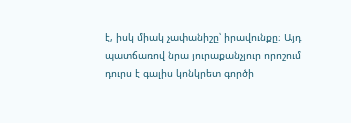է, իսկ միակ չափանիշը՝ իրավունքը։ Այդ պատճառով նրա յուրաքանչյուր որոշում դուրս է գալիս կոնկրետ գործի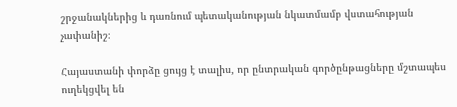շրջանակներից և դառնում պետականության նկատմամբ վստահության չափանիշ։

Հայաստանի փորձը ցույց է տալիս, որ ընտրական գործընթացները մշտապես ուղեկցվել են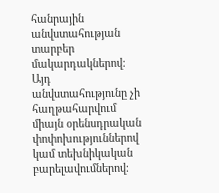հանրային անվստահության տարբեր մակարդակներով։ Այդ անվստահությունը չի հաղթահարվում միայն օրենսդրական փոփոխություններով կամ տեխնիկական բարելավումներով։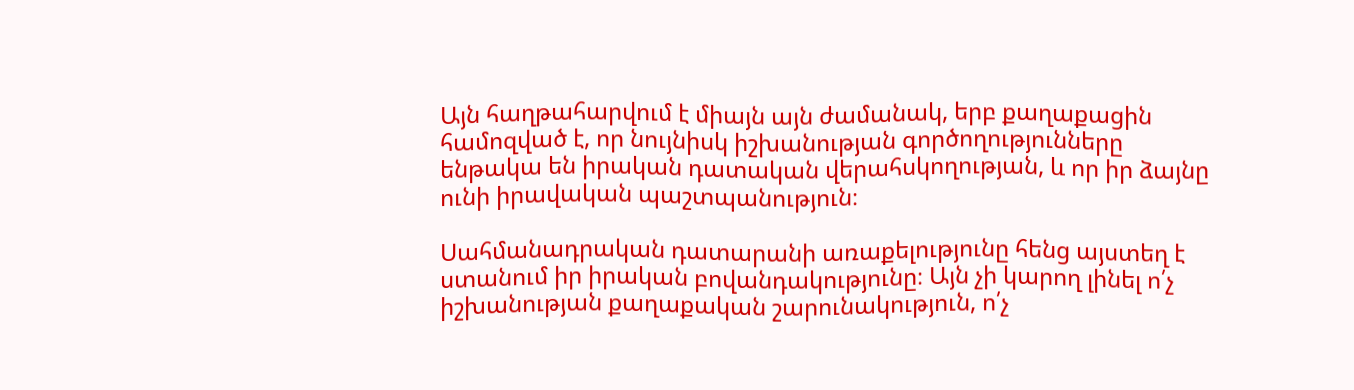Այն հաղթահարվում է միայն այն ժամանակ, երբ քաղաքացին համոզված է, որ նույնիսկ իշխանության գործողությունները ենթակա են իրական դատական վերահսկողության, և որ իր ձայնը ունի իրավական պաշտպանություն։

Սահմանադրական դատարանի առաքելությունը հենց այստեղ է ստանում իր իրական բովանդակությունը։ Այն չի կարող լինել ո՛չ իշխանության քաղաքական շարունակություն, ո՛չ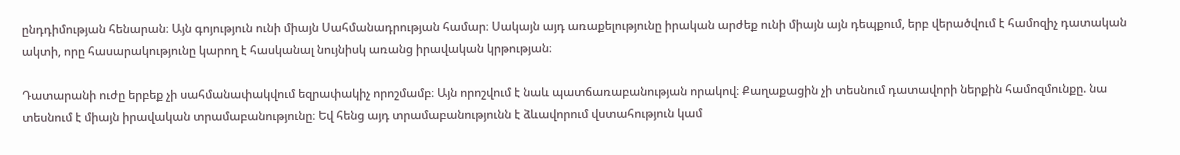ընդդիմության հենարան։ Այն գոյություն ունի միայն Սահմանադրության համար։ Սակայն այդ առաքելությունը իրական արժեք ունի միայն այն դեպքում, երբ վերածվում է համոզիչ դատական ակտի, որը հասարակությունը կարող է հասկանալ նույնիսկ առանց իրավական կրթության։

Դատարանի ուժը երբեք չի սահմանափակվում եզրափակիչ որոշմամբ։ Այն որոշվում է նաև պատճառաբանության որակով։ Քաղաքացին չի տեսնում դատավորի ներքին համոզմունքը. նա տեսնում է միայն իրավական տրամաբանությունը։ Եվ հենց այդ տրամաբանությունն է ձևավորում վստահություն կամ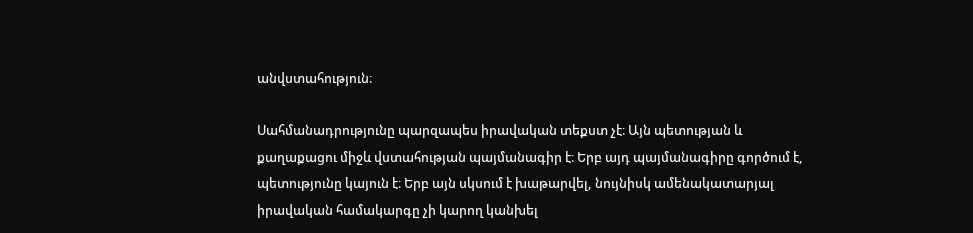անվստահություն։

Սահմանադրությունը պարզապես իրավական տեքստ չէ։ Այն պետության և քաղաքացու միջև վստահության պայմանագիր է։ Երբ այդ պայմանագիրը գործում է, պետությունը կայուն է։ Երբ այն սկսում է խաթարվել, նույնիսկ ամենակատարյալ իրավական համակարգը չի կարող կանխել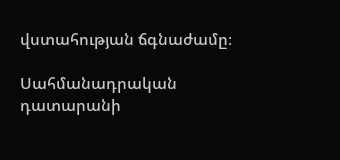վստահության ճգնաժամը։

Սահմանադրական դատարանի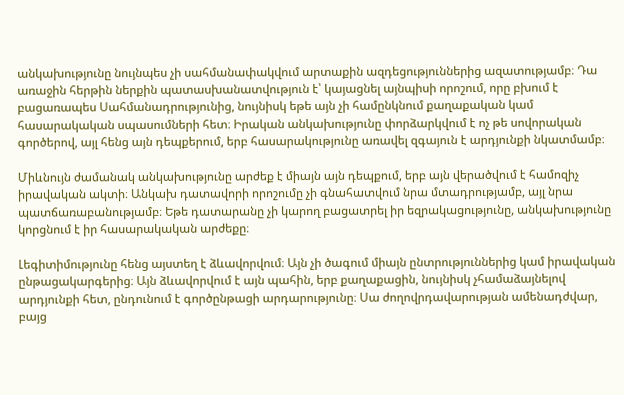անկախությունը նույնպես չի սահմանափակվում արտաքին ազդեցություններից ազատությամբ։ Դա առաջին հերթին ներքին պատասխանատվություն է՝ կայացնել այնպիսի որոշում, որը բխում է բացառապես Սահմանադրությունից, նույնիսկ եթե այն չի համընկնում քաղաքական կամ հասարակական սպասումների հետ։ Իրական անկախությունը փորձարկվում է ոչ թե սովորական գործերով, այլ հենց այն դեպքերում, երբ հասարակությունը առավել զգայուն է արդյունքի նկատմամբ։

Միևնույն ժամանակ անկախությունը արժեք է միայն այն դեպքում, երբ այն վերածվում է համոզիչ իրավական ակտի։ Անկախ դատավորի որոշումը չի գնահատվում նրա մտադրությամբ, այլ նրա պատճառաբանությամբ։ Եթե դատարանը չի կարող բացատրել իր եզրակացությունը, անկախությունը կորցնում է իր հասարակական արժեքը։

Լեգիտիմությունը հենց այստեղ է ձևավորվում։ Այն չի ծագում միայն ընտրություններից կամ իրավական ընթացակարգերից։ Այն ձևավորվում է այն պահին, երբ քաղաքացին, նույնիսկ չհամաձայնելով արդյունքի հետ, ընդունում է գործընթացի արդարությունը։ Սա ժողովրդավարության ամենադժվար, բայց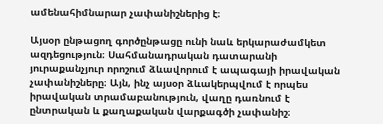ամենահիմնարար չափանիշներից է։

Այսօր ընթացող գործընթացը ունի նաև երկարաժամկետ ազդեցություն։ Սահմանադրական դատարանի յուրաքանչյուր որոշում ձևավորում է ապագայի իրավական չափանիշները։ Այն, ինչ այսօր ձևակերպվում է որպես իրավական տրամաբանություն, վաղը դառնում է ընտրական և քաղաքական վարքագծի չափանիշ։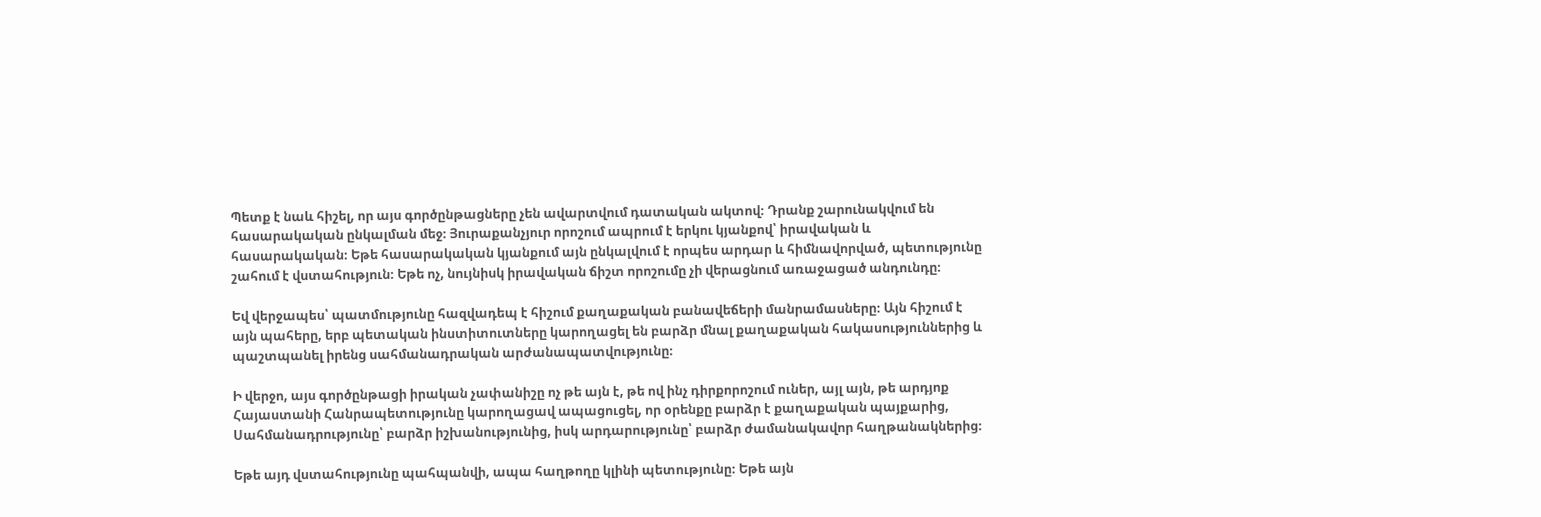Պետք է նաև հիշել, որ այս գործընթացները չեն ավարտվում դատական ակտով։ Դրանք շարունակվում են հասարակական ընկալման մեջ։ Յուրաքանչյուր որոշում ապրում է երկու կյանքով՝ իրավական և հասարակական։ Եթե հասարակական կյանքում այն ընկալվում է որպես արդար և հիմնավորված, պետությունը շահում է վստահություն։ Եթե ոչ, նույնիսկ իրավական ճիշտ որոշումը չի վերացնում առաջացած անդունդը։

Եվ վերջապես՝ պատմությունը հազվադեպ է հիշում քաղաքական բանավեճերի մանրամասները։ Այն հիշում է այն պահերը, երբ պետական ինստիտուտները կարողացել են բարձր մնալ քաղաքական հակասություններից և պաշտպանել իրենց սահմանադրական արժանապատվությունը։

Ի վերջո, այս գործընթացի իրական չափանիշը ոչ թե այն է, թե ով ինչ դիրքորոշում ուներ, այլ այն, թե արդյոք Հայաստանի Հանրապետությունը կարողացավ ապացուցել, որ օրենքը բարձր է քաղաքական պայքարից, Սահմանադրությունը՝ բարձր իշխանությունից, իսկ արդարությունը՝ բարձր ժամանակավոր հաղթանակներից։

Եթե այդ վստահությունը պահպանվի, ապա հաղթողը կլինի պետությունը։ Եթե այն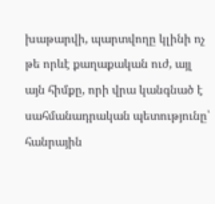խաթարվի, պարտվողը կլինի ոչ թե որևէ քաղաքական ուժ, այլ այն հիմքը, որի վրա կանգնած է սահմանադրական պետությունը՝ հանրային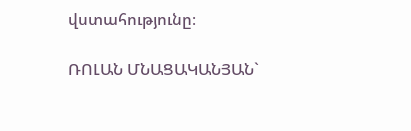վստահությունը։

ՌՈԼԱՆ ՄՆԱՑԱԿԱՆՅԱՆ`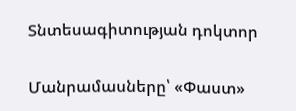Տնտեսագիտության դոկտոր

Մանրամասները՝ «Փաստ»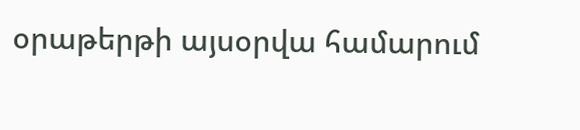օրաթերթի այսօրվա համարում